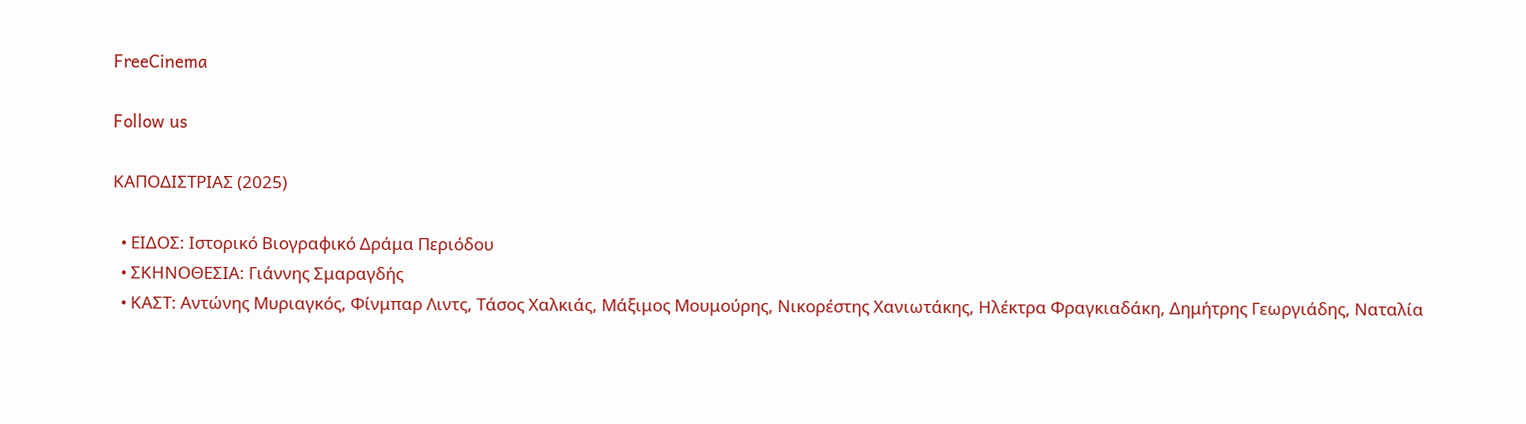FreeCinema

Follow us

ΚΑΠΟΔΙΣΤΡΙΑΣ (2025)

  • ΕΙΔΟΣ: Ιστορικό Βιογραφικό Δράμα Περιόδου
  • ΣΚΗΝΟΘΕΣΙΑ: Γιάννης Σμαραγδής
  • ΚΑΣΤ: Αντώνης Μυριαγκός, Φίνμπαρ Λιντς, Τάσος Χαλκιάς, Μάξιμος Μουμούρης, Νικορέστης Χανιωτάκης, Ηλέκτρα Φραγκιαδάκη, Δημήτρης Γεωργιάδης, Ναταλία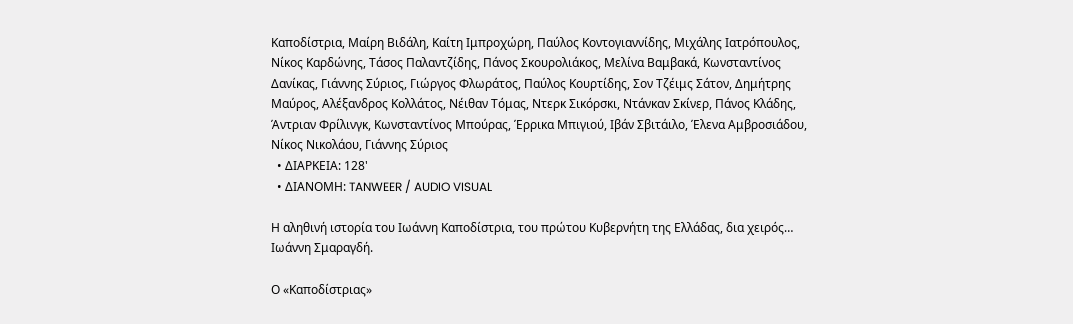Καποδίστρια, Μαίρη Βιδάλη, Καίτη Ιμπροχώρη, Παύλος Κοντογιαννίδης, Μιχάλης Ιατρόπουλος, Νίκος Καρδώνης, Τάσος Παλαντζίδης, Πάνος Σκουρολιάκος, Μελίνα Βαμβακά, Κωνσταντίνος Δανίκας, Γιάννης Σύριος, Γιώργος Φλωράτος, Παύλος Κουρτίδης, Σον Τζέιμς Σάτον, Δημήτρης Μαύρος, Αλέξανδρος Κολλάτος, Νέιθαν Τόμας, Ντερκ Σικόρσκι, Ντάνκαν Σκίνερ, Πάνος Κλάδης, Άντριαν Φρίλινγκ, Κωνσταντίνος Μπούρας, Έρρικα Μπιγιού, Ιβάν Σβιτάιλο, Έλενα Αμβροσιάδου, Νίκος Νικολάου, Γιάννης Σύριος
  • ΔΙΑΡΚΕΙΑ: 128'
  • ΔΙΑΝΟΜΗ: TANWEER / AUDIO VISUAL

Η αληθινή ιστορία του Ιωάννη Καποδίστρια, του πρώτου Κυβερνήτη της Ελλάδας, δια χειρός… Ιωάννη Σμαραγδή.

Ο «Καποδίστριας»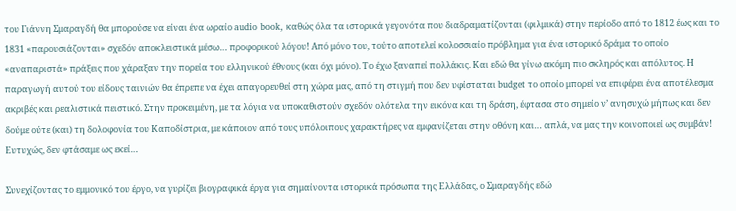του Γιάννη Σμαραγδή θα μπορούσε να είναι ένα ωραίο audio book, καθώς όλα τα ιστορικά γεγονότα που διαδραματίζονται (φιλμικά) στην περίοδο από το 1812 έως και το 1831 «παρουσιάζονται» σχεδόν αποκλειστικά μέσω… προφορικού λόγου! Από μόνο του, τούτο αποτελεί κολοσσιαίο πρόβλημα για ένα ιστορικό δράμα το οποίο «αναπαριστά» πράξεις που χάραξαν την πορεία του ελληνικού έθνους (και όχι μόνο). Το έχω ξαναπεί πολλάκις. Και εδώ θα γίνω ακόμη πιο σκληρός και απόλυτος. Η παραγωγή αυτού του είδους ταινιών θα έπρεπε να έχει απαγορευθεί στη χώρα μας, από τη στιγμή που δεν υφίσταται budget το οποίο μπορεί να επιφέρει ένα αποτέλεσμα ακριβές και ρεαλιστικά πειστικό. Στην προκειμένη, με τα λόγια να υποκαθιστούν σχεδόν ολότελα την εικόνα και τη δράση, έφτασα στο σημείο ν’ ανησυχώ μήπως και δεν δούμε ούτε (και) τη δολοφονία του Καποδίστρια, με κάποιον από τους υπόλοιπους χαρακτήρες να εμφανίζεται στην οθόνη και… απλά, να μας την κοινοποιεί ως συμβάν! Ευτυχώς, δεν φτάσαμε ως εκεί…

Συνεχίζοντας το εμμονικό του έργο, να γυρίζει βιογραφικά έργα για σημαίνοντα ιστορικά πρόσωπα της Ελλάδας, ο Σμαραγδής εδώ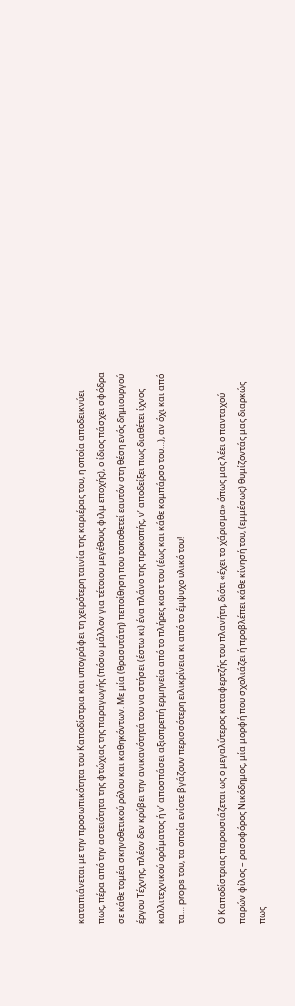καταπιάνεται με την προσωπικότητα του Καποδίστρια και υπογράφει τη χειρότερη ταινία της καριέρας του, η οποία αποδεικνύει πως, πέρα από την αστειότητα της φτώχιας της παραγωγής (πόσω μάλλον για τέτοιου μεγέθους φιλμ εποχής), ο ίδιος πάσχει σφόδρα σε κάθε τομέα σκηνοθετικού ρόλου και καθηκόντων. Με μία (θρασυτάτη) πεποίθηση που τοποθετεί εαυτόν στη θέση ενός δημιουργού έργου Τέχνης, πλέον δεν κρύβει την ανικανότητά του να στήσει (έστω κι) ένα πλάνο της προκοπής, ν’ αποδείξει πως διαθέτει ίχνος καλλιτεχνικού οράματος ή ν’ αποσπάσει αξιοπρεπή ερμηνεία από το πλήρες καστ του (έως και κάθε κομπάρσο του…), αν όχι και από τα… props του, τα οποία ενίοτε βγάζουν περισσότερη ειλικρίνεια κι από το έμψυχο υλικό του!

Ο Καποδίστριας παρουσιάζεται ως ο μεγαλύτερος καταφερτζής του πλανήτη, διότι «έχει το χάρισμα» όπως μας λέει ο πανταχού παρών φίλος – ρασοφόρος Νικόδημος, μία μορφή που σχολιάζει ή προβλέπει κάθε κίνησή του, (εμμέσως) θυμίζοντάς μας διαρκώς πως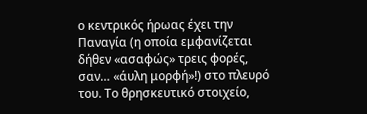ο κεντρικός ήρωας έχει την Παναγία (η οποία εμφανίζεται δήθεν «ασαφώς» τρεις φορές, σαν… «άυλη μορφή»!) στο πλευρό του. Το θρησκευτικό στοιχείο,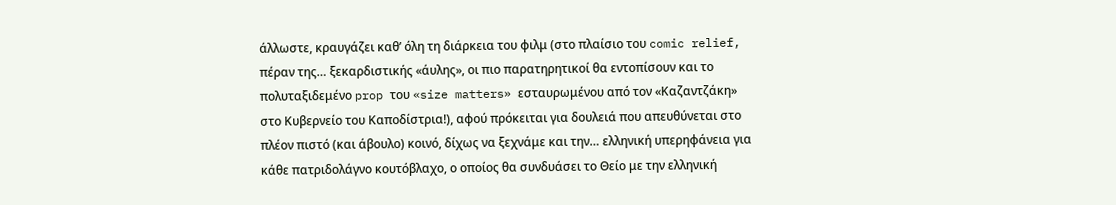άλλωστε, κραυγάζει καθ’ όλη τη διάρκεια του φιλμ (στο πλαίσιο του comic relief, πέραν της… ξεκαρδιστικής «άυλης», οι πιο παρατηρητικοί θα εντοπίσουν και το πολυταξιδεμένο prop του «size matters» εσταυρωμένου από τον «Καζαντζάκη» στο Κυβερνείο του Καποδίστρια!), αφού πρόκειται για δουλειά που απευθύνεται στο πλέον πιστό (και άβουλο) κοινό, δίχως να ξεχνάμε και την… ελληνική υπερηφάνεια για κάθε πατριδολάγνο κουτόβλαχο, ο οποίος θα συνδυάσει το Θείο με την ελληνική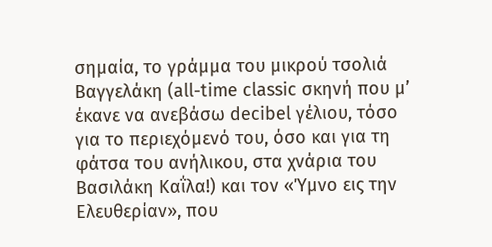σημαία, το γράμμα του μικρού τσολιά Βαγγελάκη (all-time classic σκηνή που μ’ έκανε να ανεβάσω decibel γέλιου, τόσο για το περιεχόμενό του, όσο και για τη φάτσα του ανήλικου, στα χνάρια του Βασιλάκη Καΐλα!) και τον «Ύμνο εις την Ελευθερίαν», που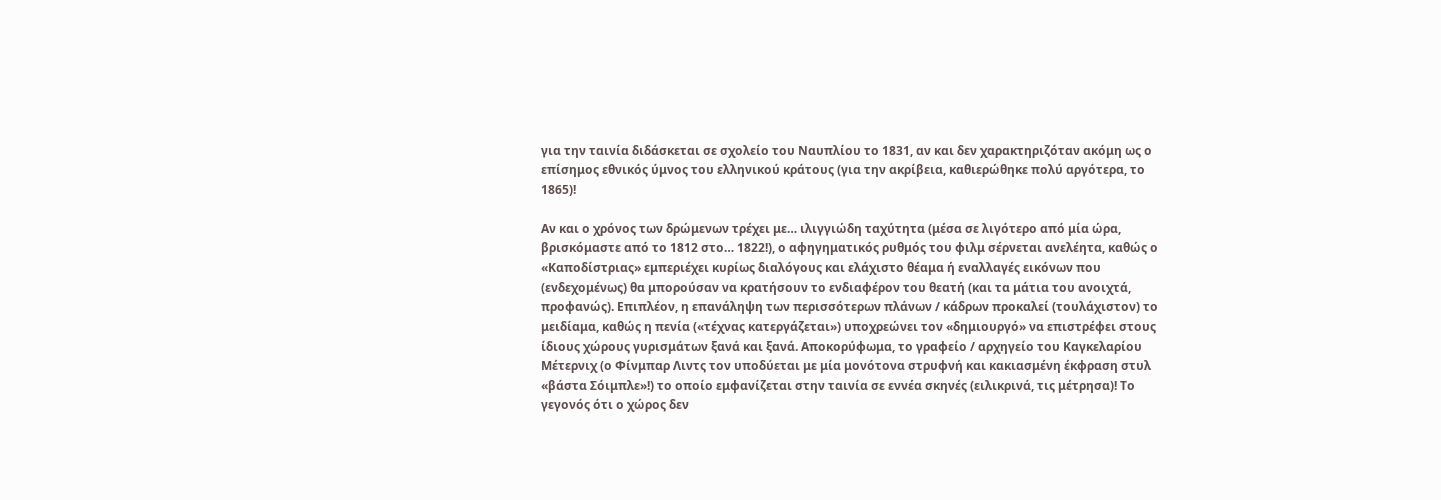για την ταινία διδάσκεται σε σχολείο του Ναυπλίου το 1831, αν και δεν χαρακτηριζόταν ακόμη ως ο επίσημος εθνικός ύμνος του ελληνικού κράτους (για την ακρίβεια, καθιερώθηκε πολύ αργότερα, το 1865)!

Αν και ο χρόνος των δρώμενων τρέχει με… ιλιγγιώδη ταχύτητα (μέσα σε λιγότερο από μία ώρα, βρισκόμαστε από το 1812 στο… 1822!), ο αφηγηματικός ρυθμός του φιλμ σέρνεται ανελέητα, καθώς ο «Καποδίστριας» εμπεριέχει κυρίως διαλόγους και ελάχιστο θέαμα ή εναλλαγές εικόνων που (ενδεχομένως) θα μπορούσαν να κρατήσουν το ενδιαφέρον του θεατή (και τα μάτια του ανοιχτά, προφανώς). Επιπλέον, η επανάληψη των περισσότερων πλάνων / κάδρων προκαλεί (τουλάχιστον) το μειδίαμα, καθώς η πενία («τέχνας κατεργάζεται») υποχρεώνει τον «δημιουργό» να επιστρέφει στους ίδιους χώρους γυρισμάτων ξανά και ξανά. Αποκορύφωμα, το γραφείο / αρχηγείο του Καγκελαρίου Μέτερνιχ (ο Φίνμπαρ Λιντς τον υποδύεται με μία μονότονα στρυφνή και κακιασμένη έκφραση στυλ «βάστα Σόιμπλε»!) το οποίο εμφανίζεται στην ταινία σε εννέα σκηνές (ειλικρινά, τις μέτρησα)! Το γεγονός ότι ο χώρος δεν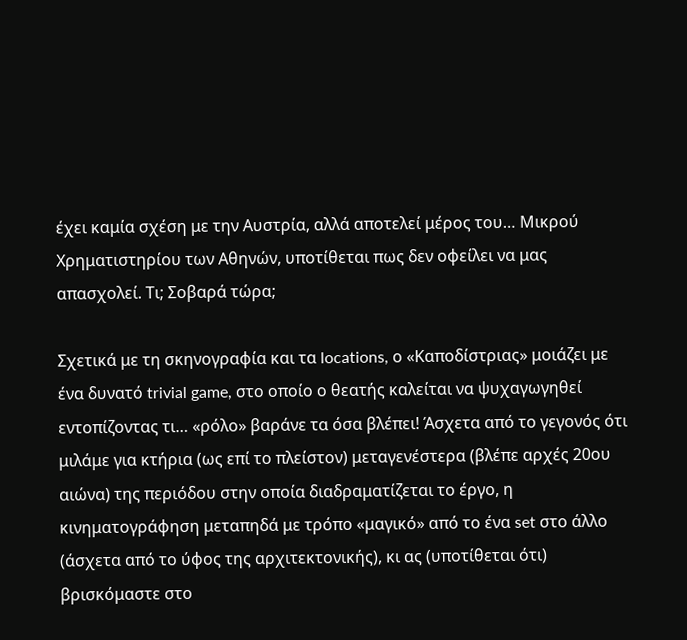έχει καμία σχέση με την Αυστρία, αλλά αποτελεί μέρος του… Μικρού Χρηματιστηρίου των Αθηνών, υποτίθεται πως δεν οφείλει να μας απασχολεί. Τι; Σοβαρά τώρα;

Σχετικά με τη σκηνογραφία και τα locations, ο «Καποδίστριας» μοιάζει με ένα δυνατό trivial game, στο οποίο ο θεατής καλείται να ψυχαγωγηθεί εντοπίζοντας τι… «ρόλο» βαράνε τα όσα βλέπει! Άσχετα από το γεγονός ότι μιλάμε για κτήρια (ως επί το πλείστον) μεταγενέστερα (βλέπε αρχές 20ου αιώνα) της περιόδου στην οποία διαδραματίζεται το έργο, η κινηματογράφηση μεταπηδά με τρόπο «μαγικό» από το ένα set στο άλλο (άσχετα από το ύφος της αρχιτεκτονικής), κι ας (υποτίθεται ότι) βρισκόμαστε στο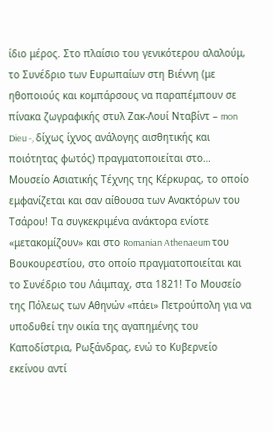ίδιο μέρος. Στο πλαίσιο του γενικότερου αλαλούμ, το Συνέδριο των Ευρωπαίων στη Βιέννη (με ηθοποιούς και κομπάρσους να παραπέμπουν σε πίνακα ζωγραφικής στυλ Ζακ-Λουί Νταβίντ – mon Dieu -, δίχως ίχνος ανάλογης αισθητικής και ποιότητας φωτός) πραγματοποιείται στο… Μουσείο Ασιατικής Τέχνης της Κέρκυρας, το οποίο εμφανίζεται και σαν αίθουσα των Ανακτόρων του Τσάρου! Τα συγκεκριμένα ανάκτορα ενίοτε «μετακομίζουν» και στο Romanian Athenaeum του Βουκουρεστίου, στο οποίο πραγματοποιείται και το Συνέδριο του Λάιμπαχ, στα 1821! Το Μουσείο της Πόλεως των Αθηνών «πάει» Πετρούπολη για να υποδυθεί την οικία της αγαπημένης του Καποδίστρια, Ρωξάνδρας, ενώ το Κυβερνείο εκείνου αντί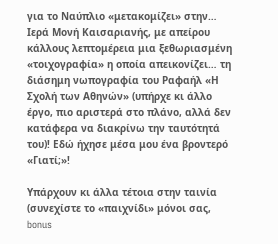για το Ναύπλιο «μετακομίζει» στην… Ιερά Μονή Καισαριανής, με απείρου κάλλους λεπτομέρεια μια ξεθωριασμένη «τοιχογραφία» η οποία απεικονίζει… τη διάσημη νωπογραφία του Ραφαήλ «Η Σχολή των Αθηνών» (υπήρχε κι άλλο έργο, πιο αριστερά στο πλάνο, αλλά δεν κατάφερα να διακρίνω την ταυτότητά του)! Εδώ ήχησε μέσα μου ένα βροντερό «Γιατί;»!

Υπάρχουν κι άλλα τέτοια στην ταινία (συνεχίστε το «παιχνίδι» μόνοι σας, bonus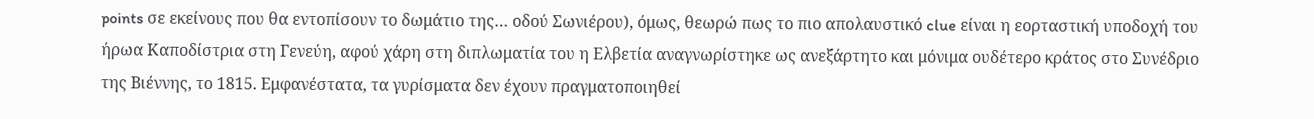points σε εκείνους που θα εντοπίσουν το δωμάτιο της… οδού Σωνιέρου), όμως, θεωρώ πως το πιο απολαυστικό clue είναι η εορταστική υποδοχή του ήρωα Καποδίστρια στη Γενεύη, αφού χάρη στη διπλωματία του η Ελβετία αναγνωρίστηκε ως ανεξάρτητο και μόνιμα ουδέτερο κράτος στο Συνέδριο της Βιέννης, το 1815. Εμφανέστατα, τα γυρίσματα δεν έχουν πραγματοποιηθεί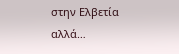στην Ελβετία αλλά…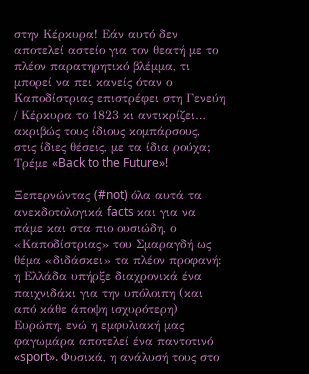στην Κέρκυρα! Εάν αυτό δεν αποτελεί αστείο για τον θεατή με το πλέον παρατηρητικό βλέμμα, τι μπορεί να πει κανείς όταν ο Καποδίστριας επιστρέφει στη Γενεύη / Κέρκυρα το 1823 κι αντικρίζει… ακριβώς τους ίδιους κομπάρσους, στις ίδιες θέσεις, με τα ίδια ρούχα; Τρέμε «Back to the Future»!

Ξεπερνώντας (#not) όλα αυτά τα ανεκδοτολογικά facts και για να πάμε και στα πιο ουσιώδη, ο «Καποδίστριας» του Σμαραγδή ως θέμα «διδάσκει» τα πλέον προφανή: η Ελλάδα υπήρξε διαχρονικά ένα παιχνιδάκι για την υπόλοιπη (και από κάθε άποψη ισχυρότερη) Ευρώπη, ενώ η εμφυλιακή μας φαγωμάρα αποτελεί ένα παντοτινό «sport». Φυσικά, η ανάλυσή τους στο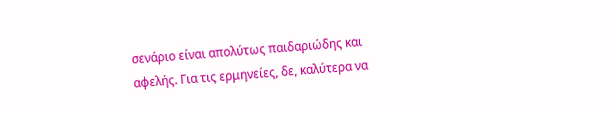σενάριο είναι απολύτως παιδαριώδης και αφελής. Για τις ερμηνείες, δε, καλύτερα να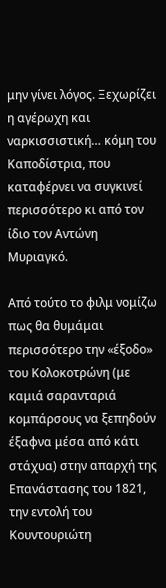μην γίνει λόγος. Ξεχωρίζει η αγέρωχη και ναρκισσιστική… κόμη του Καποδίστρια, που καταφέρνει να συγκινεί περισσότερο κι από τον ίδιο τον Αντώνη Μυριαγκό.

Από τούτο το φιλμ νομίζω πως θα θυμάμαι περισσότερο την «έξοδο» του Κολοκοτρώνη (με καμιά σαρανταριά κομπάρσους να ξεπηδούν έξαφνα μέσα από κάτι στάχυα) στην απαρχή της Επανάστασης του 1821, την εντολή του Κουντουριώτη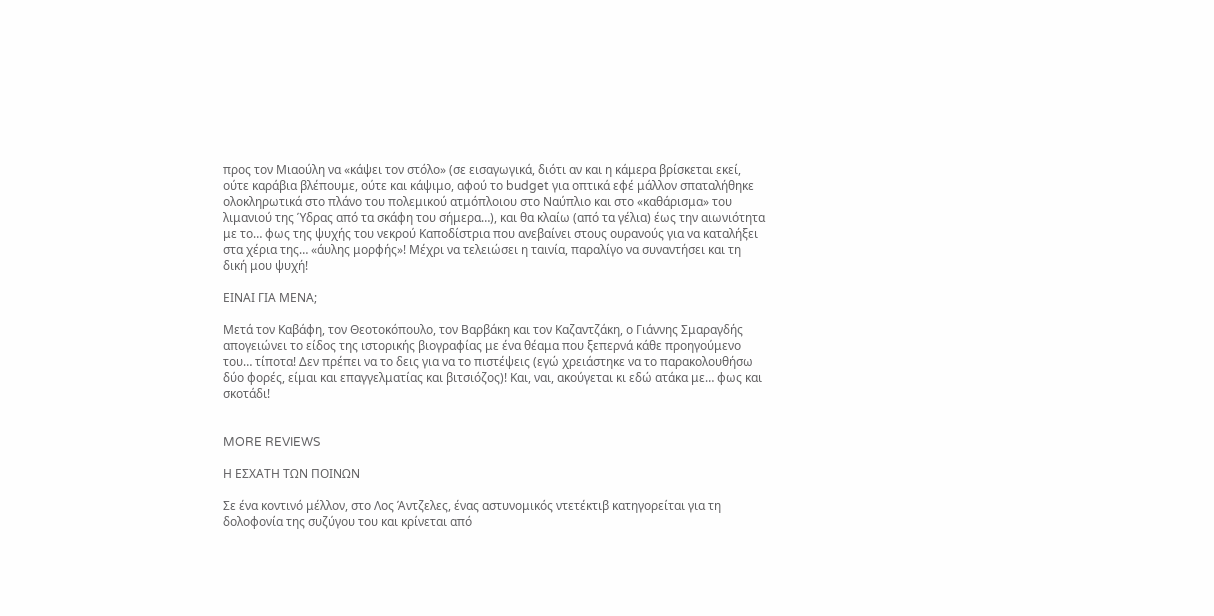προς τον Μιαούλη να «κάψει τον στόλο» (σε εισαγωγικά, διότι αν και η κάμερα βρίσκεται εκεί, ούτε καράβια βλέπουμε, ούτε και κάψιμο, αφού το budget για οπτικά εφέ μάλλον σπαταλήθηκε ολοκληρωτικά στο πλάνο του πολεμικού ατμόπλοιου στο Ναύπλιο και στο «καθάρισμα» του λιμανιού της Ύδρας από τα σκάφη του σήμερα…), και θα κλαίω (από τα γέλια) έως την αιωνιότητα με το… φως της ψυχής του νεκρού Καποδίστρια που ανεβαίνει στους ουρανούς για να καταλήξει στα χέρια της… «άυλης μορφής»! Μέχρι να τελειώσει η ταινία, παραλίγο να συναντήσει και τη δική μου ψυχή!

ΕΙΝΑΙ ΓΙΑ ΜΕΝΑ;

Μετά τον Καβάφη, τον Θεοτοκόπουλο, τον Βαρβάκη και τον Καζαντζάκη, ο Γιάννης Σμαραγδής απογειώνει το είδος της ιστορικής βιογραφίας με ένα θέαμα που ξεπερνά κάθε προηγούμενο του… τίποτα! Δεν πρέπει να το δεις για να το πιστέψεις (εγώ χρειάστηκε να το παρακολουθήσω δύο φορές, είμαι και επαγγελματίας και βιτσιόζος)! Και, ναι, ακούγεται κι εδώ ατάκα με… φως και σκοτάδι!


MORE REVIEWS

Η ΕΣΧΑΤΗ ΤΩΝ ΠΟΙΝΩΝ

Σε ένα κοντινό μέλλον, στο Λος Άντζελες, ένας αστυνομικός ντετέκτιβ κατηγορείται για τη δολοφονία της συζύγου του και κρίνεται από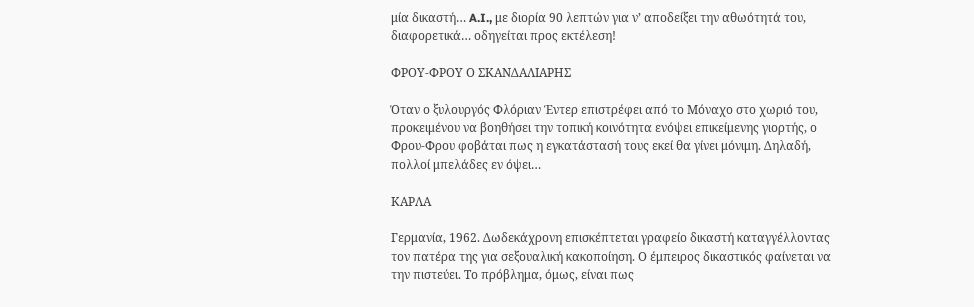μία δικαστή… A.I., με διορία 90 λεπτών για ν’ αποδείξει την αθωότητά του, διαφορετικά… οδηγείται προς εκτέλεση!

ΦΡΟΥ-ΦΡΟΥ Ο ΣΚΑΝΔΑΛΙΑΡΗΣ

Όταν ο ξυλουργός Φλόριαν Έντερ επιστρέφει από το Μόναχο στο χωριό του, προκειμένου να βοηθήσει την τοπική κοινότητα ενόψει επικείμενης γιορτής, ο Φρου-Φρου φοβάται πως η εγκατάστασή τους εκεί θα γίνει μόνιμη. Δηλαδή, πολλοί μπελάδες εν όψει…

ΚΑΡΛΑ

Γερμανία, 1962. Δωδεκάχρονη επισκέπτεται γραφείο δικαστή καταγγέλλοντας τον πατέρα της για σεξουαλική κακοποίηση. Ο έμπειρος δικαστικός φαίνεται να την πιστεύει. Το πρόβλημα, όμως, είναι πως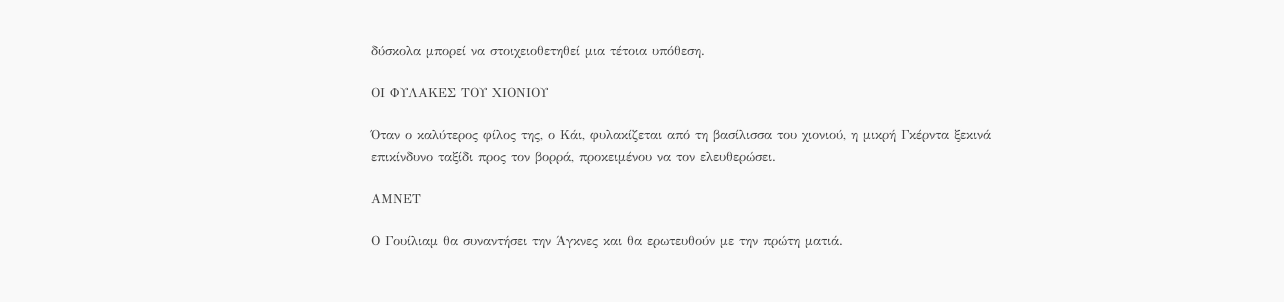δύσκολα μπορεί να στοιχειοθετηθεί μια τέτοια υπόθεση.

ΟΙ ΦΥΛΑΚΕΣ ΤΟΥ ΧΙΟΝΙΟΥ

Όταν ο καλύτερος φίλος της, ο Κάι, φυλακίζεται από τη βασίλισσα του χιονιού, η μικρή Γκέρντα ξεκινά επικίνδυνο ταξίδι προς τον βορρά, προκειμένου να τον ελευθερώσει.

ΑΜΝΕΤ

Ο Γουίλιαμ θα συναντήσει την Άγκνες και θα ερωτευθούν με την πρώτη ματιά.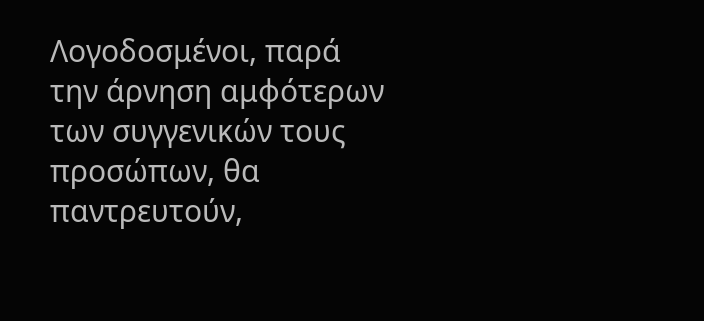Λογοδοσμένοι, παρά την άρνηση αμφότερων των συγγενικών τους προσώπων, θα παντρευτούν,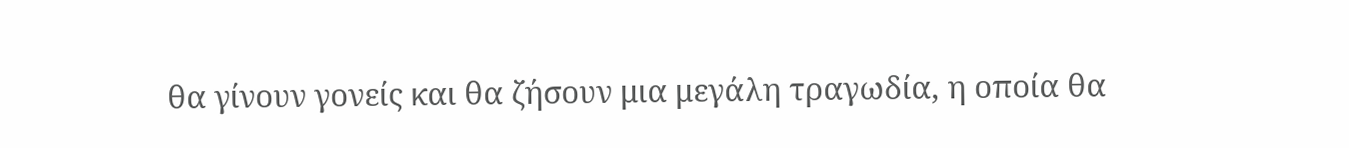θα γίνουν γονείς και θα ζήσουν μια μεγάλη τραγωδία, η οποία θα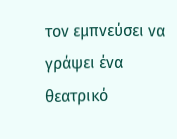τον εμπνεύσει να γράψει ένα θεατρικό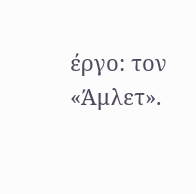έργο: τον «Άμλετ».